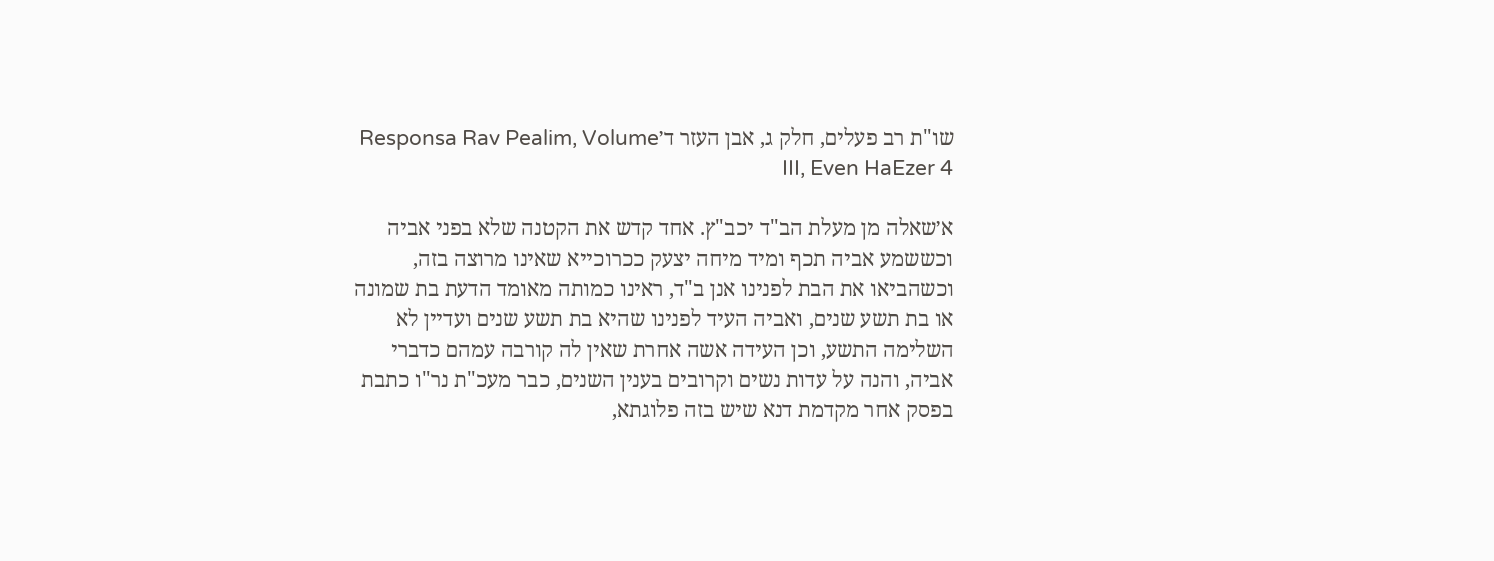שו"ת רב פעלים, חלק ג, אבן העזר ד׳Responsa Rav Pealim, Volume III, Even HaEzer 4

א׳שאלה מן מעלת הב"ד יכב"ץ. אחד קדש את הקטנה שלא בפני אביה וכששמע אביה תכף ומיד מיחה יצעק ככרוכייא שאינו מרוצה בזה, וכשהביאו את הבת לפנינו אנן ב"ד, ראינו כמותה מאומד הדעת בת שמונה או בת תשע שנים, ואביה העיד לפנינו שהיא בת תשע שנים ועדיין לא השלימה התשע, וכן העידה אשה אחרת שאין לה קורבה עמהם כדברי אביה, והנה על עדות נשים וקרובים בענין השנים, כבר מעכ"ת נר"ו כתבת בפסק אחר מקדמת דנא שיש בזה פלוגתא,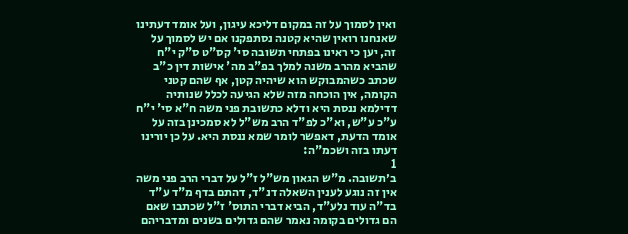ואין לסמוך על זה במקום דליכא עיגון, ועל אומד דעתינו שאנחנו רואין שהיא קטנה נסתפקנו אם יש לסמוך על זה, יען כי ראינו בפתחי תשובה סי' קס"ט ס"ק י"ח שהביא מהרב משנה למלך בפ"ב מה' אישות דין כ"ב שכתב כשהמבוקש הוא שיהיה קטן, אף שהם קטני הקומה, אין הוכחה מזה שלא הגיעה לכלל שנותיה דדילמא ננסת היא ודלא כתשובת פני משה ח"א סי' י"ח ע"כ ע"ש, וא"כ לפ"ד הרב מש"ל לא סמכינן בזה על אומד הדעת, דאפשר לומר שמא ננסת היא. על כן יורינו דעתו בזה ושכמ"ה:
1
ב׳תשובה. מ"ש הגאון מש"ל ז"ל על דברי הרב פני משה אין זה נוגע לענין השאלה דנ"ד, דהתם בדף מ"ד ע"ד בד"ה עוד נלע"ד, הביא דברי התוס' ז"ל שכתבו שאם הם גדולים בקומה נאמר שהם גדולים בשנים ומדבריהם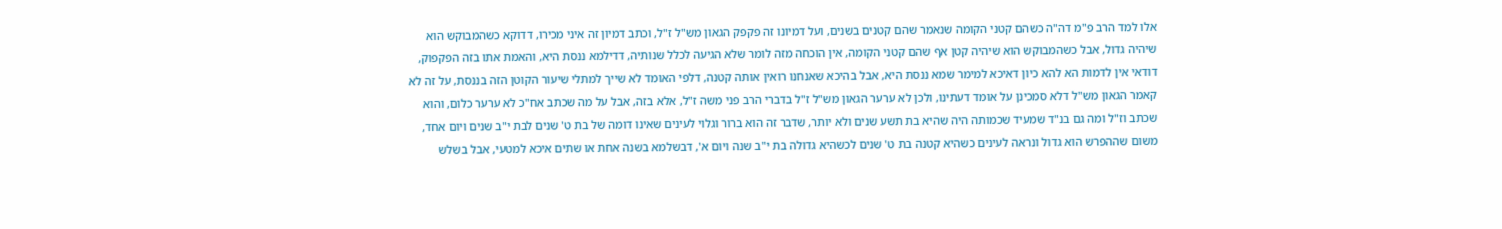אלו למד הרב פ"מ דה"ה כשהם קטני הקומה שנאמר שהם קטנים בשנים, ועל דמיונו זה פקפק הגאון מש"ל ז"ל, וכתב דמיון זה איני מכירו, דדוקא כשהמבוקש הוא שיהיה גדול, אבל כשהמבוקש הוא שיהיה קטן אף שהם קטני הקומה, אין הוכחה מזה לומר שלא הגיעה לכלל שנותיה, דדילמא ננסת היא, והאמת אתו בזה הפקפוק, דודאי אין לדמות הא להא כיון דאיכא למימר שמא ננסת היא, אבל בהיכא שאנחנו רואין אותה קטנה, דלפי האומד לא שייך למתלי שיעור הקוטן הזה בננסת, על זה לא קאמר הגאון מש"ל דלא סמכינן על אומד דעתינו, ולכן לא ערער הגאון מש"ל ז"ל בדברי הרב פני משה ז"ל, אלא בזה, אבל על מה שכתב אח"כ לא ערער כלום, והוא שכתב וז"ל ומה גם בנ"ד שמעיד שכמותה היה שהיא בת תשע שנים ולא יותר, שדבר זה הוא ברור וגלוי לעינים שאינו דומה של בת ט' שנים לבת י"ב שנים ויום אחד, משום שההפרש הוא גדול ונראה לעינים כשהיא קטנה בת ט' שנים לכשהיא גדולה בת י"ב שנה ויום א', דבשלמא בשנה אחת או שתים איכא למטעי, אבל בשלש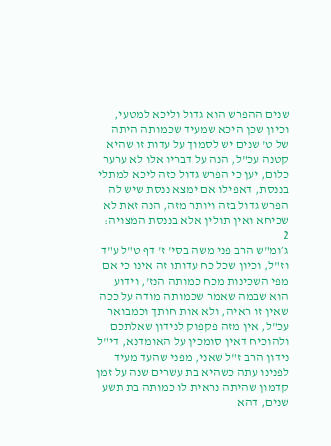שנים ההפרש הוא גדול וליכא למטעי, וכיון שכן היכא שמעיד שכמותה היתה של ט' שנים יש לסמוך על עדות זו שהיא קטנה עכ"ל, הנה על דבריו אלו לא ערער כלום, יען כי הפרש גדול כזה ליכא למתלי בננסת, דאפילו אם ימצא ננסת שיש לה הפרש גדול בזה ויותר מזה, הנה זאת לא שכיחא ואין תולין אלא בננסת המצויה:
2
ג׳ומ"ש הרב פני משה בסי' ז' דף ט"ל ע"ד וז"ל, וכיון שכל כח עדותו זה אינו כי אם מפי השכינות מכח כמותה הנז', וידוע הוא שבמה שאמר שכמותה מודה על ככה שאין זו ראיה, ולא אות חותך וכמבואר עכ"ל, אין מזה פקפוק לנידון שאלתכם ולהוכיח דאין סומכין על האומדנא, די"ל נידון הרב ז"ל שאני, מפני שהעד מעיד לפנינו עתה כשהיא בת עשרים שנה על זמן קדמון שהיתה נראית לו כמותה בת תשע שנים, דהא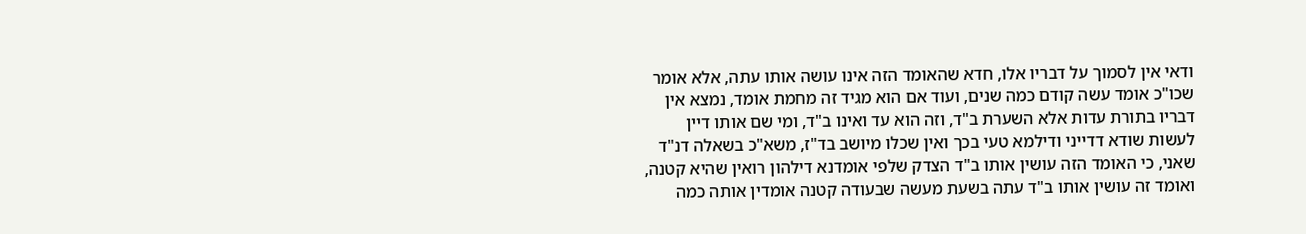ודאי אין לסמוך על דבריו אלו, חדא שהאומד הזה אינו עושה אותו עתה, אלא אומר שכו"כ אומד עשה קודם כמה שנים, ועוד אם הוא מגיד זה מחמת אומד, נמצא אין דבריו בתורת עדות אלא השערת ב"ד, וזה הוא עד ואינו ב"ד, ומי שם אותו דיין לעשות שודא דדייני ודילמא טעי בכך ואין שכלו מיושב בד"ז, משא"כ בשאלה דנ"ד שאני, כי האומד הזה עושין אותו ב"ד הצדק שלפי אומדנא דילהון רואין שהיא קטנה, ואומד זה עושין אותו ב"ד עתה בשעת מעשה שבעודה קטנה אומדין אותה כמה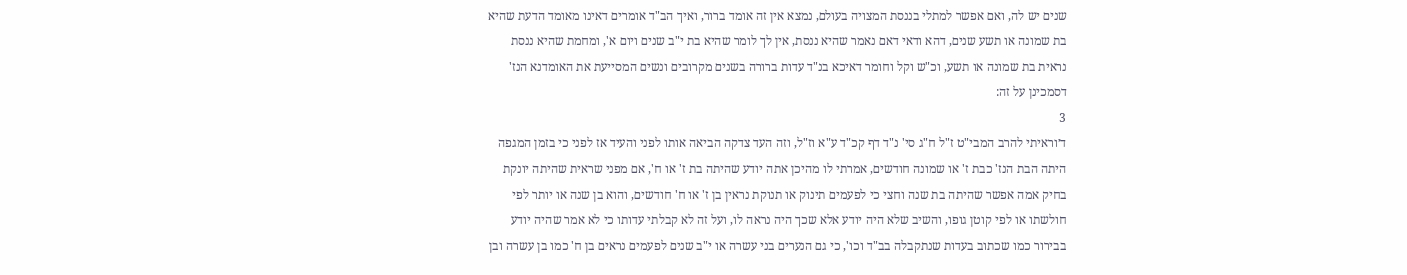שנים יש לה, ואם אפשר למתלי בננסת המצויה בעולם, נמצא אין זה אומד ברור, ואיך הב"ד אומרים דאינו מאומד הדעת שהיא בת שמונה או תשע שנים, דהא ודאי דאם נאמר שהיא ננסת, אין לך לומר שהיא בת י"ב שנים ויום א', ומחמת שהיא ננסת נראית בת שמונה או תשע, וכ"ש וקל וחומר דאיכא בנ"ד עדות ברורה בשנים מקרובים ונשים המסייעת את האומדנא הנז' דסמכינן על זה:
3
ד׳וראיתי להרב המבי"ט ז"ל ח"ג סי' נ"ד דף קכ"ד ע"א וז"ל, וזה העד צדקה הביאה אותו לפני והעיד אז לפני כי בזמן המגפה היתה הבת הנז' כבת ז' או שמונה חודשים, אמרתי לו מהיכן אתה יודע שהיתה בת ז' או ח', אם מפני שראית שהיתה יונקת בחיק אמה אפשר שהיתה בת שנה וחצי כי לפעמים תינוק או תנוקת נראין בן ז' או ח' חודשים, והוא בן שנה או יותר לפי חולשתו או לפי קוטן גופו, והשיב שלא היה יודע אלא שכך היה נראה לו, ועל זה לא קבלתי עדותו כי לא אמר שהיה יודע בבירור כמו שכתוב בעדות שנתקבלה בב"ד וכו', כי גם הנערים בני עשרה או י"ב שנים לפעמים נראים בן ח' כמו בן עשרה ובן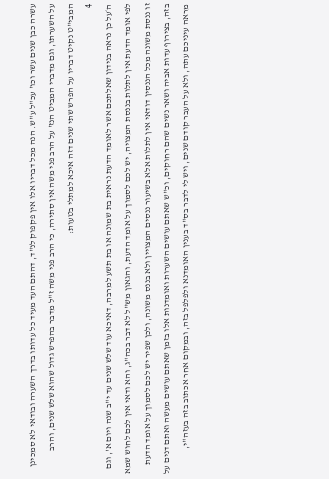עשרה כבן שנים עשר וכו' עכ"ל ע"ש. הנה מכל דבריו אלו אין פקפוק לנ"ד, דהתם העד מעיד כל עדותו בדרך השערה ובודאי לא סמכינן על השערתו, וגם מדברי המביט הנז' על הרב פני משה אין סתירה, כי הרב פני משה ז"ל מדבר בהפרש גדול שהוא שלש שנים, והרב המבי"ט נקיט דבריו על הפרש שתי שנים דזה איכא למתלי בטעות:
4
ה׳על כן נראה בנידון שאלתכם אשר לאומד הדעת נראית בת שמונה או בת תשע למרבה, דאיכא עוד שלש שנים עד י"ב שנה ויום א', וגם לפי אומד הדעת אין לתלות בננסת המצויה, יש לכם לסמוך על אומד הדעת, והגאון מש"ל לא דבר בכה"ג, והא ודאי אין לכם לחוש שמא זו ננסת משונה מכל הננסין דודאי אין לתלות אלא בשיעור ננסים המצויין ולא בננס משונה, ולכן שפיר יש לכם לסמוך על אומד הדעת בזה, בצירוף עדות אביה ושאר נשים שהם רחוקים, וכ"ש שאתם עושים השערות ואומדנות אלו בזמן שאתם עושים מעשה ואתם דנים על מראה עיניכם עתה, ולא על העבר קודם שנים, ויש לי לדבר בס"ד בענין האומדנא ולפלפל בזה, ובמקום אחר אכתוב בזה בעזה"י,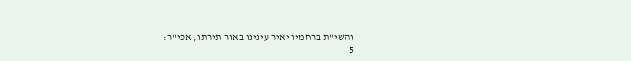והשי"ת ברחמיו יאיר עינינו באור תירתו, אכי"ר:
5